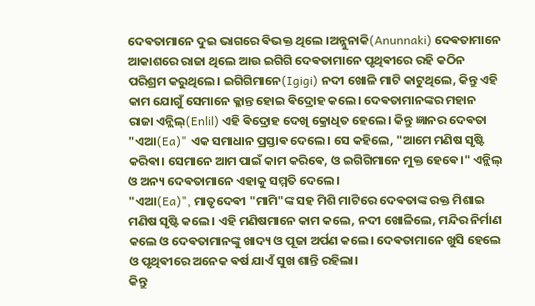ଦେଵତାମାନେ ଦୁଇ ଭାଗରେ ଵିଭକ୍ତ ଥିଲେ ।ଅନ୍ନୁନାକି(Anunnaki) ଦେଵତାମାନେ ଆକାଶରେ ରାଜା ଥିଲେ ଆଉ ଇଗିଗି ଦେଵତାମାନେ ପୃଥିଵୀରେ ରହି କଠିନ ପରିଶ୍ରମ କରୁଥିଲେ। ଇଗିଗିମାନେ(Igigi) ନଦୀ ଖୋଳି ମାଟି କାଟୁଥିଲେ, କିନ୍ତୁ ଏହି କାମ ଯୋଗୁଁ ସେମାନେ କ୍ଳାନ୍ତ ହୋଇ ଵିଦ୍ରୋହ କଲେ। ଦେଵତାମାନଙ୍କର ମହାନ ରାଜା ଏନ୍ଲିଲ୍(Enlil) ଏହି ଵିଦ୍ରୋହ ଦେଖି କ୍ରୋଧିତ ହେଲେ। କିନ୍ତୁ ଜ୍ଞାନର ଦେଵତା "ଏଆ(Ea)" ଏକ ସମାଧାନ ପ୍ରସ୍ତାଵ ଦେଲେ। ସେ କହିଲେ, "ଆମେ ମଣିଷ ସୃଷ୍ଟି କରିଵା। ସେମାନେ ଆମ ପାଇଁ କାମ କରିଵେ, ଓ ଇଗିଗିମାନେ ମୁକ୍ତ ହେଵେ।" ଏନ୍ଲିଲ୍ ଓ ଅନ୍ୟ ଦେଵତାମାନେ ଏହାକୁ ସମ୍ମତି ଦେଲେ।
"ଏଆ(Ea)", ମାତୃଦେଵୀ "ମାମି"ଙ୍କ ସହ ମିଶି ମାଟିରେ ଦେଵତାଙ୍କ ରକ୍ତ ମିଶାଇ ମଣିଷ ସୃଷ୍ଟି କଲେ। ଏହି ମଣିଷମାନେ କାମ କଲେ, ନଦୀ ଖୋଳିଲେ, ମନ୍ଦିର ନିର୍ମାଣ କଲେ ଓ ଦେଵତାମାନଙ୍କୁ ଖାଦ୍ୟ ଓ ପୂଜା ଅର୍ପଣ କଲେ। ଦେଵତାମାନେ ଖୁସି ହେଲେ ଓ ପୃଥିଵୀରେ ଅନେକ ଵର୍ଷ ଯାଏଁ ସୁଖ ଶାନ୍ତି ରହିଲା।
କିନ୍ତୁ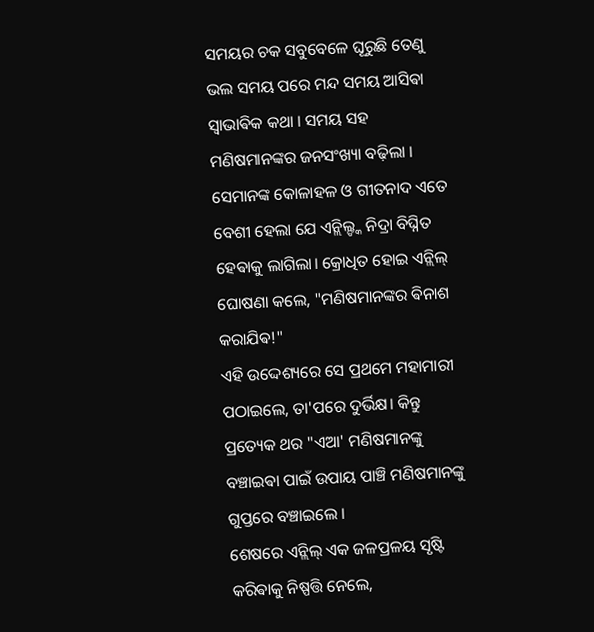ସମୟର ଚକ ସବୁବେଳେ ଘୂରୁଛି ତେଣୁ ଭଲ ସମୟ ପରେ ମନ୍ଦ ସମୟ ଆସିଵା ସ୍ଵାଭାଵିକ କଥା । ସମୟ ସହ ମଣିଷମାନଙ୍କର ଜନସଂଖ୍ୟା ବଢ଼ିଲା । ସେମାନଙ୍କ କୋଳାହଳ ଓ ଗୀତନାଦ ଏତେ ବେଶୀ ହେଲା ଯେ ଏନ୍ଲିଲ୍ଙ୍କ ନିଦ୍ରା ବିଘ୍ନିତ ହେଵାକୁ ଲାଗିଲା। କ୍ରୋଧିତ ହୋଇ ଏନ୍ଲିଲ୍ ଘୋଷଣା କଲେ, "ମଣିଷମାନଙ୍କର ଵିନାଶ କରାଯିଵ!"
ଏହି ଉଦ୍ଦେଶ୍ୟରେ ସେ ପ୍ରଥମେ ମହାମାରୀ ପଠାଇଲେ, ତା'ପରେ ଦୁର୍ଭିକ୍ଷ। କିନ୍ତୁ ପ୍ରତ୍ୟେକ ଥର "ଏଆ' ମଣିଷମାନଙ୍କୁ ବଞ୍ଚାଇଵା ପାଇଁ ଉପାୟ ପାଞ୍ଚି ମଣିଷମାନଙ୍କୁ ଗୁପ୍ତରେ ବଞ୍ଚାଇଲେ ।
ଶେଷରେ ଏନ୍ଲିଲ୍ ଏକ ଜଳପ୍ରଳୟ ସୃଷ୍ଟି କରିଵାକୁ ନିଷ୍ପତ୍ତି ନେଲେ,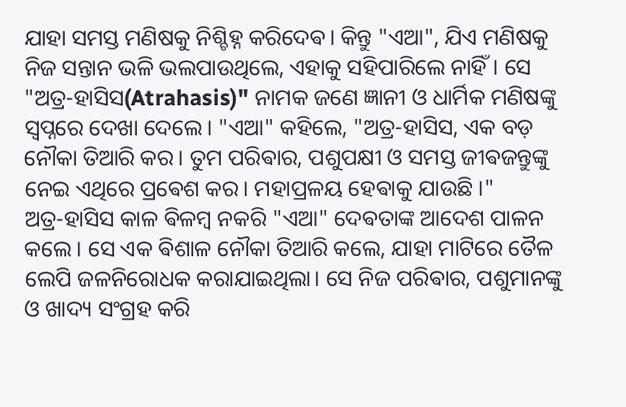ଯାହା ସମସ୍ତ ମଣିଷକୁ ନିଶ୍ଚିହ୍ନ କରିଦେଵ। କିନ୍ତୁ "ଏଆ", ଯିଏ ମଣିଷକୁ ନିଜ ସନ୍ତାନ ଭଳି ଭଲପାଉଥିଲେ, ଏହାକୁ ସହିପାରିଲେ ନାହିଁ। ସେ "ଅତ୍ର-ହାସିସ(Atrahasis)" ନାମକ ଜଣେ ଜ୍ଞାନୀ ଓ ଧାର୍ମିକ ମଣିଷଙ୍କୁ ସ୍ଵପ୍ନରେ ଦେଖା ଦେଲେ। "ଏଆ" କହିଲେ, "ଅତ୍ର-ହାସିସ, ଏକ ବଡ଼ ନୌକା ତିଆରି କର। ତୁମ ପରିଵାର, ପଶୁପକ୍ଷୀ ଓ ସମସ୍ତ ଜୀଵଜନ୍ତୁଙ୍କୁ ନେଇ ଏଥିରେ ପ୍ରଵେଶ କର। ମହାପ୍ରଳୟ ହେଵାକୁ ଯାଉଛି ।"
ଅତ୍ର-ହାସିସ କାଳ ଵିଳମ୍ବ ନକରି "ଏଆ" ଦେଵତାଙ୍କ ଆଦେଶ ପାଳନ କଲେ। ସେ ଏକ ଵିଶାଳ ନୌକା ତିଆରି କଲେ, ଯାହା ମାଟିରେ ତୈଳ ଲେପି ଜଳନିରୋଧକ କରାଯାଇଥିଲା। ସେ ନିଜ ପରିଵାର, ପଶୁମାନଙ୍କୁ ଓ ଖାଦ୍ୟ ସଂଗ୍ରହ କରି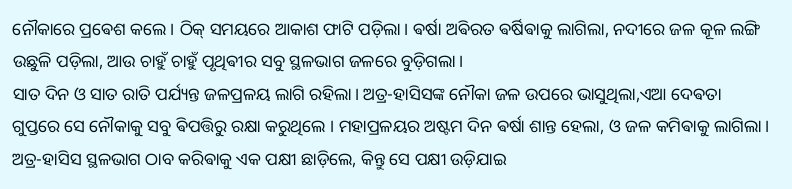ନୌକାରେ ପ୍ରଵେଶ କଲେ। ଠିକ୍ ସମୟରେ ଆକାଶ ଫାଟି ପଡ଼ିଲା। ଵର୍ଷା ଅଵିରତ ଵର୍ଷିଵାକୁ ଲାଗିଲା, ନଦୀରେ ଜଳ କୂଳ ଲଙ୍ଗି ଉଛୁଳି ପଡ଼ିଲା, ଆଉ ଚାହୁଁ ଚାହୁଁ ପୃଥିଵୀର ସବୁ ସ୍ଥଳଭାଗ ଜଳରେ ବୁଡ଼ିଗଲା।
ସାତ ଦିନ ଓ ସାତ ରାତି ପର୍ଯ୍ୟନ୍ତ ଜଳପ୍ରଳୟ ଲାଗି ରହିଲା। ଅତ୍ର-ହାସିସଙ୍କ ନୌକା ଜଳ ଉପରେ ଭାସୁଥିଲା,ଏଆ ଦେଵତା ଗୁପ୍ତରେ ସେ ନୌକାକୁ ସବୁ ଵିପତ୍ତିରୁ ରକ୍ଷା କରୁଥିଲେ । ମହାପ୍ରଳୟର ଅଷ୍ଟମ ଦିନ ଵର୍ଷା ଶାନ୍ତ ହେଲା, ଓ ଜଳ କମିଵାକୁ ଲାଗିଲା। ଅତ୍ର-ହାସିସ ସ୍ଥଳଭାଗ ଠାବ କରିଵାକୁ ଏକ ପକ୍ଷୀ ଛାଡ଼ିଲେ, କିନ୍ତୁ ସେ ପକ୍ଷୀ ଉଡ଼ିଯାଇ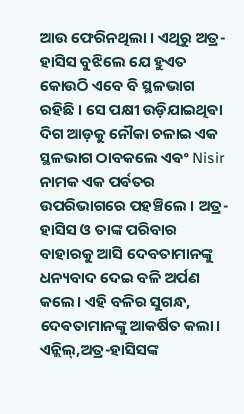ଆଉ ଫେରିନଥିଲା । ଏଥିରୁ ଅତ୍ର-ହାସିସ ବୁଝିଲେ ଯେ ହୁଏତ କୋଉଠି ଏବେ ବି ସ୍ଥଳଭାଗ ରହିଛି । ସେ ପକ୍ଷୀ ଉଡ଼ିଯାଇଥିଵା ଦିଗ ଆଡ଼କୁ ନୌକା ଚଳାଇ ଏକ ସ୍ଥଳଭାଗ ଠାବକଲେ ଏଵଂ Nisir ନାମକ ଏକ ପର୍ଵତର ଉପରିଭାଗରେ ପହଞ୍ଚିଲେ । ଅତ୍ର-ହାସିସ ଓ ତାଙ୍କ ପରିବାର ବାହାରକୁ ଆସି ଦେବତାମାନଙ୍କୁ ଧନ୍ୟବାଦ ଦେଇ ବଳି ଅର୍ପଣ କଲେ। ଏହି ବଳିର ସୁଗନ୍ଧ, ଦେଵତାମାନଙ୍କୁ ଆକର୍ଷିତ କଲା। ଏନ୍ଲିଲ୍,ଅତ୍ର-ହାସିସଙ୍କ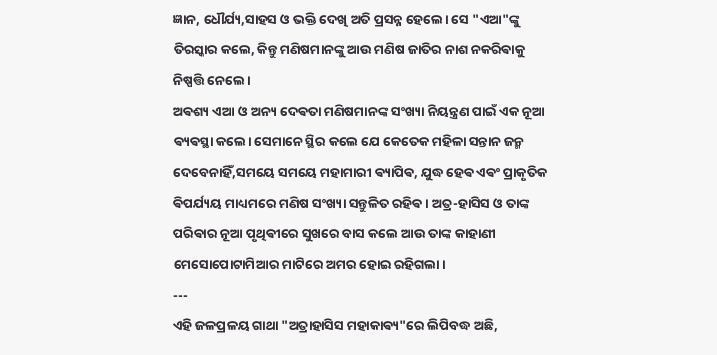ଜ୍ଞାନ, ଧୌର୍ଯ୍ୟ,ସାହସ ଓ ଭକ୍ତି ଦେଖି ଅତି ପ୍ରସନ୍ନ ହେଲେ। ସେ "ଏଆ"ଙ୍କୁ ତିରସ୍କାର କଲେ, କିନ୍ତୁ ମଣିଷମାନଙ୍କୁ ଆଉ ମଣିଷ ଜାତିର ନାଶ ନକରିଵାକୁ ନିଷ୍ପତ୍ତି ନେଲେ।
ଅଵଶ୍ୟ ଏଆ ଓ ଅନ୍ୟ ଦେଵତା ମଣିଷମାନଙ୍କ ସଂଖ୍ୟା ନିୟନ୍ତ୍ରଣ ପାଇଁ ଏକ ନୂଆ ଵ୍ୟଵସ୍ଥା କଲେ। ସେମାନେ ସ୍ଥିର କଲେ ଯେ କେତେକ ମହିଳା ସନ୍ତାନ ଜନ୍ମ ଦେବେନାହିଁ,ସମୟେ ସମୟେ ମହାମାରୀ ଵ୍ୟାପିଵ, ଯୁଦ୍ଧ ହେଵ ଏଵଂ ପ୍ରାକୃତିକ ଵିପର୍ଯ୍ୟୟ ମାଧ୍ୟମରେ ମଣିଷ ସଂଖ୍ୟା ସନ୍ତୁଳିତ ରହିଵ। ଅତ୍ର-ହାସିସ ଓ ତାଙ୍କ ପରିଵାର ନୂଆ ପୃଥିଵୀରେ ସୁଖରେ ବାସ କଲେ ଆଉ ତାଙ୍କ କାହାଣୀ ମେସୋପୋଟାମିଆର ମାଟିରେ ଅମର ହୋଇ ରହିଗଲା।
---
ଏହି ଜଳପ୍ରଳୟ ଗାଥା "ଅତ୍ରାହାସିସ ମହାକାଵ୍ୟ"ରେ ଲିପିବଦ୍ଧ ଅଛି,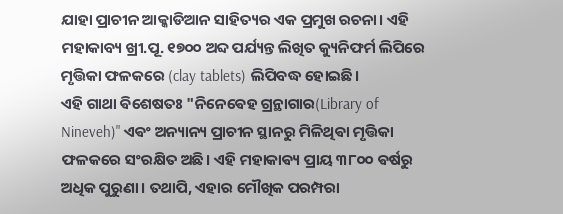ଯାହା ପ୍ରାଚୀନ ଆକ୍କାଡିଆନ ସାହିତ୍ୟର ଏକ ପ୍ରମୁଖ ରଚନା। ଏହି ମହାକାବ୍ୟ ଖ୍ରୀ.ପୂ. ୧୭୦୦ ଅବ୍ଦ ପର୍ଯ୍ୟନ୍ତ ଲିଖିତ କ୍ୟୁନିଫର୍ମ ଲିପିରେ ମୃତ୍ତିକା ଫଳକରେ (clay tablets) ଲିପିବଦ୍ଧ ହୋଇଛି।
ଏହି ଗାଥା ଵିଶେଷତଃ "ନିନେଵେହ ଗ୍ରନ୍ଥାଗାର(Library of Nineveh)" ଏଵଂ ଅନ୍ୟାନ୍ୟ ପ୍ରାଚୀନ ସ୍ଥାନରୁ ମିଳିଥିଵା ମୃତ୍ତିକା ଫଳକରେ ସଂରକ୍ଷିତ ଅଛି। ଏହି ମହାକାଵ୍ୟ ପ୍ରାୟ ୩୮୦୦ ଵର୍ଷରୁ ଅଧିକ ପୁରୁଣା। ତଥାପି, ଏହାର ମୌଖିକ ପରମ୍ପରା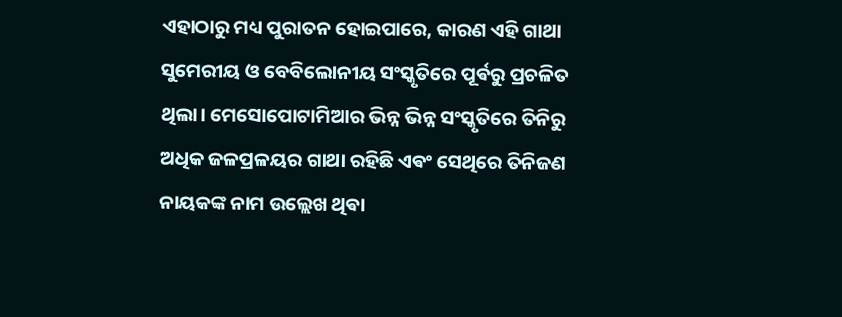ଏହାଠାରୁ ମଧ୍ୟ ପୁରାତନ ହୋଇପାରେ, କାରଣ ଏହି ଗାଥା ସୁମେରୀୟ ଓ ବେବିଲୋନୀୟ ସଂସ୍କୃତିରେ ପୂର୍ଵରୁ ପ୍ରଚଳିତ ଥିଲା। ମେସୋପୋଟାମିଆର ଭିନ୍ନ ଭିନ୍ନ ସଂସ୍କୃତିରେ ତିନିରୁ ଅଧିକ ଜଳପ୍ରଳୟର ଗାଥା ରହିଛି ଏଵଂ ସେଥିରେ ତିନିଜଣ ନାୟକଙ୍କ ନାମ ଉଲ୍ଲେଖ ଥିଵା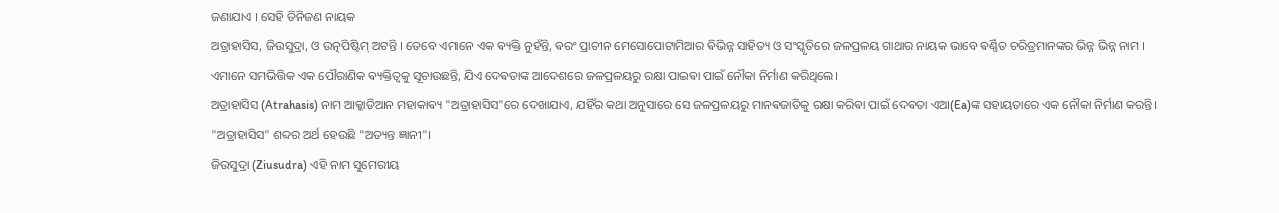ଜଣାଯାଏ । ସେହି ତିନିଜଣ ନାୟକ
ଅତ୍ରାହାସିସ, ଜିଉସୁଦ୍ରା, ଓ ଉତ୍ନପିଷ୍ଟିମ୍ ଅଟନ୍ତି । ତେବେ ଏମାନେ ଏକ ଵ୍ୟକ୍ତି ନୁହଁନ୍ତି, ଵରଂ ପ୍ରାଚୀନ ମେସୋପୋଟାମିଆର ଵିଭିନ୍ନ ସାହିତ୍ୟ ଓ ସଂସ୍କୃତିରେ ଜଳପ୍ରଳୟ ଗାଥାର ନାୟକ ଭାବେ ଵର୍ଣ୍ଣିତ ଚରିତ୍ରମାନଙ୍କର ଭିନ୍ନ ଭିନ୍ନ ନାମ । ଏମାନେ ସମଭିତ୍ତିକ ଏକ ପୌରାଣିକ ଵ୍ୟକ୍ତିତ୍ୱକୁ ସୂଚାଉଛନ୍ତି, ଯିଏ ଦେଵତାଙ୍କ ଆଦେଶରେ ଜଳପ୍ରଳୟରୁ ରକ୍ଷା ପାଇଵା ପାଇଁ ନୌକା ନିର୍ମାଣ କରିଥିଲେ।
ଅତ୍ରାହାସିସ (Atrahasis) ନାମ ଆକ୍କାଡିଆନ ମହାକାଵ୍ୟ "ଅତ୍ରାହାସିସ"ରେ ଦେଖାଯାଏ, ଯହିଁର କଥା ଅନୁସାରେ ସେ ଜଳପ୍ରଳୟରୁ ମାନଵଜାତିକୁ ରକ୍ଷା କରିଵା ପାଇଁ ଦେଵତା ଏଆ(Ea)ଙ୍କ ସହାୟତାରେ ଏକ ନୌକା ନିର୍ମାଣ କରନ୍ତି। "ଅତ୍ରାହାସିସ" ଶବ୍ଦର ଅର୍ଥ ହେଉଛି "ଅତ୍ୟନ୍ତ ଜ୍ଞାନୀ"।
ଜିଉସୁଦ୍ରା (Ziusudra) ଏହି ନାମ ସୁମେରୀୟ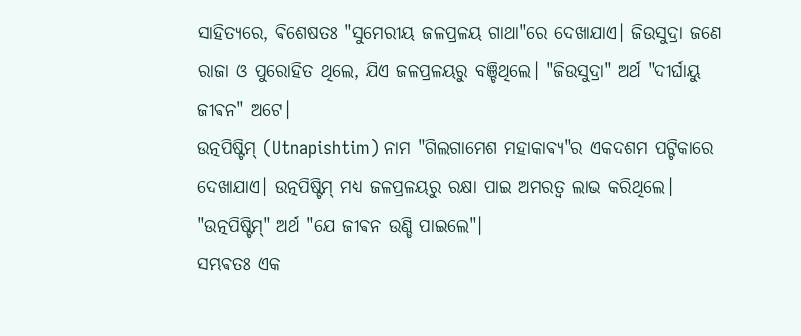ସାହିତ୍ୟରେ, ଵିଶେଷତଃ "ସୁମେରୀୟ ଜଳପ୍ରଳୟ ଗାଥା"ରେ ଦେଖାଯାଏ। ଜିଉସୁଦ୍ରା ଜଣେ ରାଜା ଓ ପୁରୋହିତ ଥିଲେ, ଯିଏ ଜଳପ୍ରଳୟରୁ ବଞ୍ଚିଥିଲେ। "ଜିଉସୁଦ୍ରା" ଅର୍ଥ "ଦୀର୍ଘାୟୁ ଜୀଵନ" ଅଟେ।
ଉତ୍ନପିଷ୍ଟିମ୍ (Utnapishtim) ନାମ "ଗିଲଗାମେଶ ମହାକାଵ୍ୟ"ର ଏକଦଶମ ପଟ୍ଟିକାରେ ଦେଖାଯାଏ। ଉତ୍ନପିଷ୍ଟିମ୍ ମଧ୍ୟ ଜଳପ୍ରଳୟରୁ ରକ୍ଷା ପାଇ ଅମରତ୍ୱ ଲାଭ କରିଥିଲେ। "ଉତ୍ନପିଷ୍ଟିମ୍" ଅର୍ଥ "ଯେ ଜୀଵନ ଉଣ୍ଡି ପାଇଲେ"।
ସମ୍ଭଵତଃ ଏକ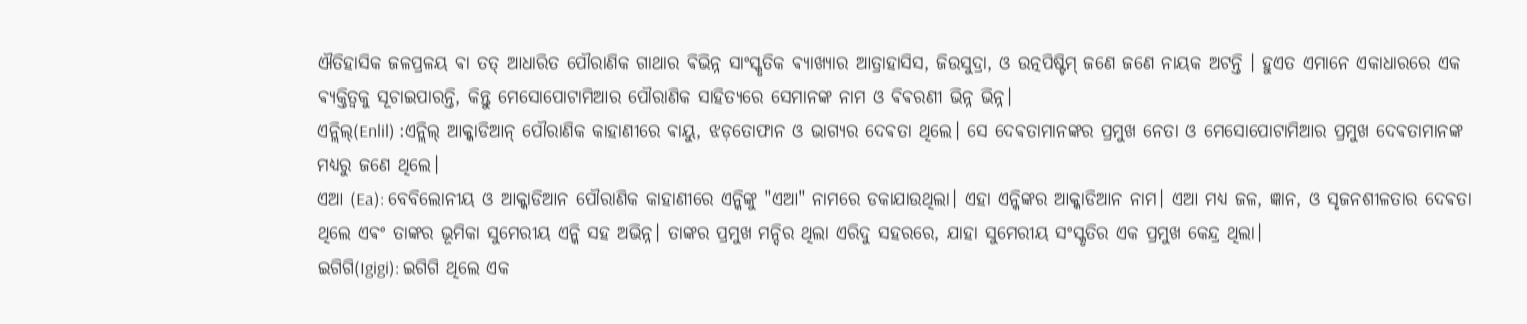ଐତିହାସିକ ଜଳପ୍ରଳୟ ଵା ତତ୍ ଆଧାରିତ ପୌରାଣିକ ଗାଥାର ଵିଭିନ୍ନ ସାଂସ୍କୃତିକ ଵ୍ୟାଖ୍ୟାର ଆତ୍ରାହାସିସ, ଜିଉସୁଦ୍ରା, ଓ ଉତ୍ନପିଷ୍ଟିମ୍ ଜଣେ ଜଣେ ନାୟକ ଅଟନ୍ତି । ହୁଏତ ଏମାନେ ଏକାଧାରରେ ଏକ ଵ୍ୟକ୍ତିତ୍ୱକୁ ସୂଚାଇପାରନ୍ତି, କିନ୍ତୁ ମେସୋପୋଟାମିଆର ପୌରାଣିକ ସାହିତ୍ୟରେ ସେମାନଙ୍କ ନାମ ଓ ଵିଵରଣୀ ଭିନ୍ନ ଭିନ୍ନ।
ଏନ୍ଲିଲ୍(Enlil) :ଏନ୍ଲିଲ୍ ଆକ୍କାଡିଆନ୍ ପୌରାଣିକ କାହାଣୀରେ ଵାୟୁ, ଝଡ଼ତୋଫାନ ଓ ଭାଗ୍ୟର ଦେଵତା ଥିଲେ। ସେ ଦେଵତାମାନଙ୍କର ପ୍ରମୁଖ ନେତା ଓ ମେସୋପୋଟାମିଆର ପ୍ରମୁଖ ଦେଵତାମାନଙ୍କ ମଧ୍ୟରୁ ଜଣେ ଥିଲେ।
ଏଆ (Ea): ବେବିଲୋନୀୟ ଓ ଆକ୍କାଡିଆନ ପୌରାଣିକ କାହାଣୀରେ ଏନ୍କିଙ୍କୁ "ଏଆ" ନାମରେ ଡକାଯାଉଥିଲା। ଏହା ଏନ୍କିଙ୍କର ଆକ୍କାଡିଆନ ନାମ। ଏଆ ମଧ୍ୟ ଜଳ, ଜ୍ଞାନ, ଓ ସୃଜନଶୀଳତାର ଦେଵତା ଥିଲେ ଏଵଂ ତାଙ୍କର ଭୂମିକା ସୁମେରୀୟ ଏନ୍କି ସହ ଅଭିନ୍ନ। ତାଙ୍କର ପ୍ରମୁଖ ମନ୍ଦିର ଥିଲା ଏରିଦୁ ସହରରେ, ଯାହା ସୁମେରୀୟ ସଂସ୍କୃତିର ଏକ ପ୍ରମୁଖ କେନ୍ଦ୍ର ଥିଲା।
ଇଗିଗି(Igigi): ଇଗିଗି ଥିଲେ ଏକ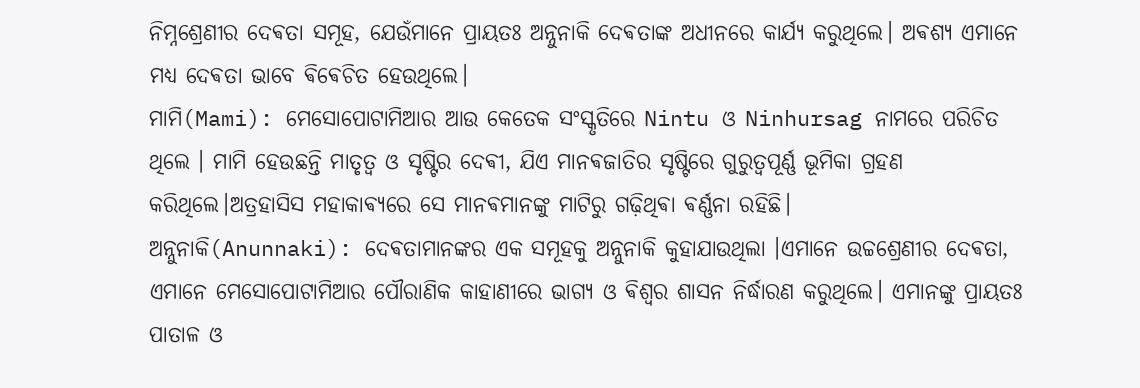ନିମ୍ନଶ୍ରେଣୀର ଦେଵତା ସମୂହ, ଯେଉଁମାନେ ପ୍ରାୟତଃ ଅନ୍ନୁନାକି ଦେଵତାଙ୍କ ଅଧୀନରେ କାର୍ଯ୍ୟ କରୁଥିଲେ। ଅଵଶ୍ୟ ଏମାନେ ମଧ୍ୟ ଦେଵତା ଭାବେ ଵିଵେଚିତ ହେଉଥିଲେ।
ମାମି(Mami): ମେସୋପୋଟାମିଆର ଆଉ କେତେକ ସଂସ୍କୃତିରେ Nintu ଓ Ninhursag ନାମରେ ପରିଚିତ ଥିଲେ । ମାମି ହେଉଛନ୍ତି ମାତୃତ୍ୱ ଓ ସୃଷ୍ଟିର ଦେଵୀ, ଯିଏ ମାନଵଜାତିର ସୃଷ୍ଟିରେ ଗୁରୁତ୍ୱପୂର୍ଣ୍ଣ ଭୂମିକା ଗ୍ରହଣ କରିଥିଲେ।ଅତ୍ରହାସିସ ମହାକାଵ୍ୟରେ ସେ ମାନଵମାନଙ୍କୁ ମାଟିରୁ ଗଢ଼ିଥିଵା ଵର୍ଣ୍ଣନା ରହିଛି।
ଅନ୍ନୁନାକି(Anunnaki): ଦେଵତାମାନଙ୍କର ଏକ ସମୂହକୁ ଅନ୍ନୁନାକି କୁହାଯାଉଥିଲା ।ଏମାନେ ଉଚ୍ଚଶ୍ରେଣୀର ଦେଵତା, ଏମାନେ ମେସୋପୋଟାମିଆର ପୌରାଣିକ କାହାଣୀରେ ଭାଗ୍ୟ ଓ ଵିଶ୍ୱର ଶାସନ ନିର୍ଦ୍ଧାରଣ କରୁଥିଲେ। ଏମାନଙ୍କୁ ପ୍ରାୟତଃ ପାତାଳ ଓ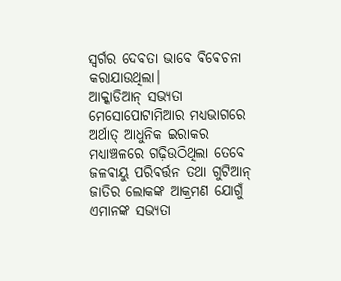ସ୍ଵର୍ଗର ଦେବତା ଭାବେ ଵିଵେଚନା କରାଯାଉଥିଲା।
ଆକ୍କାଡିଆନ୍ ସଭ୍ୟତା ମେସୋପୋଟାମିଆର ମଧ୍ୟଭାଗରେ ଅର୍ଥାତ୍ ଆଧୁନିକ ଇରାକର ମଧ୍ୟାଞ୍ଚଳରେ ଗଢ଼ିଉଠିଥିଲା ତେବେ ଜଳଵାୟୁ ପରିଵର୍ତ୍ତନ ତଥା ଗୁଟିଆନ୍ ଜାତିର ଲୋକଙ୍କ ଆକ୍ରମଣ ଯୋଗୁଁ ଏମାନଙ୍କ ସଭ୍ୟତା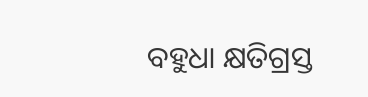ବହୁଧା କ୍ଷତିଗ୍ରସ୍ତ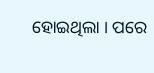ହୋଇଥିଲା । ପରେ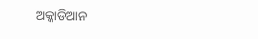ଅକ୍କାଡିଆନ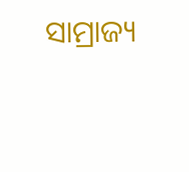ସାମ୍ରାଜ୍ୟ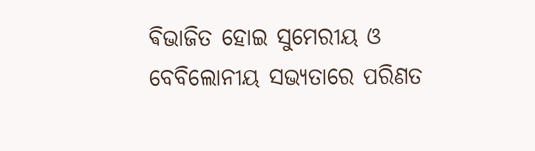ଵିଭାଜିତ ହୋଇ ସୁମେରୀୟ ଓ ବେବିଲୋନୀୟ ସଭ୍ୟତାରେ ପରିଣତ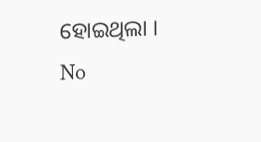ହୋଇଥିଲା ।
No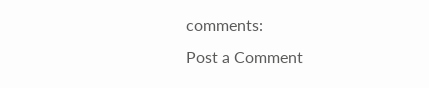comments:
Post a Comment